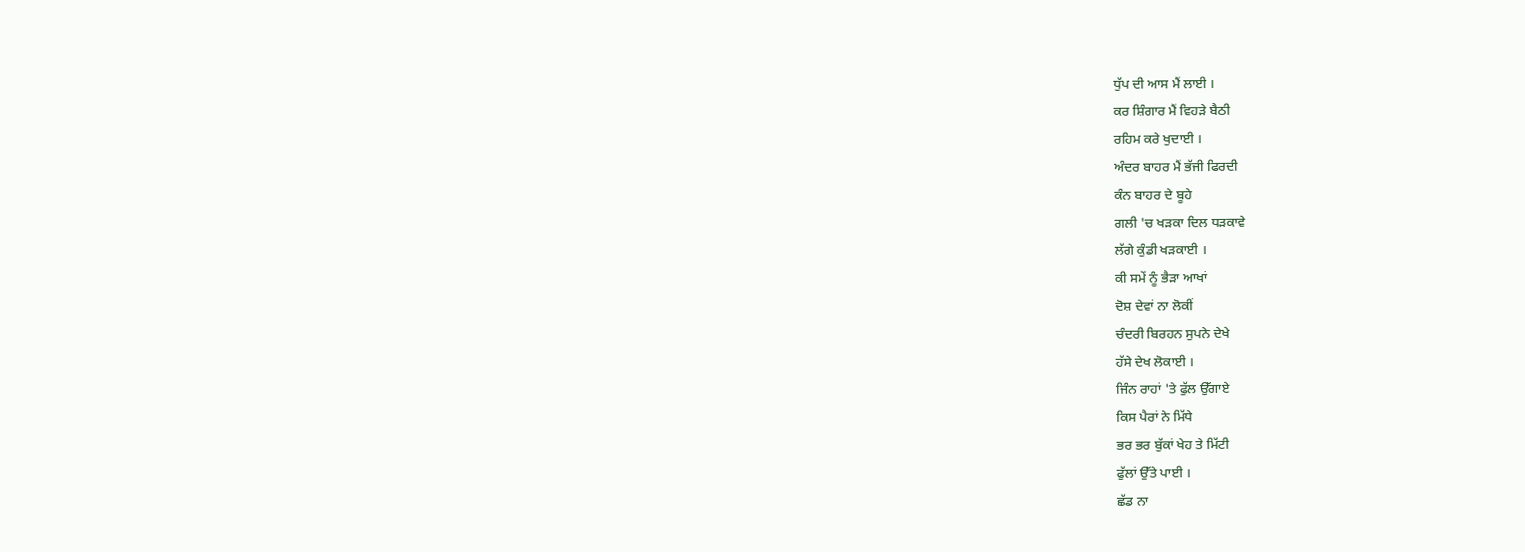ਧੁੱਪ ਦੀ ਆਸ ਮੈਂ ਲਾਈ ।
ਕਰ ਸ਼ਿੰਗਾਰ ਮੈਂ ਵਿਹੜੇ ਬੈਠੀ
ਰਹਿਮ ਕਰੇ ਖੁਦਾਈ ।
ਅੰਦਰ ਬਾਹਰ ਮੈਂ ਭੱਜੀ ਫਿਰਦੀ
ਕੰਨ ਬਾਹਰ ਦੇ ਬੂਹੇ
ਗਲੀ 'ਚ ਖੜਕਾ ਦਿਲ ਧੜਕਾਵੇ
ਲੱਗੇ ਕੁੰਡੀ ਖੜਕਾਈ ।
ਕੀ ਸਮੇਂ ਨੂੰ ਭੈੜਾ ਆਖਾਂ
ਦੋਸ਼ ਦੇਵਾਂ ਨਾ ਲੋਕੀਂ
ਚੰਦਰੀ ਬਿਰਹਨ ਸੁਪਨੇ ਦੇਖੇ
ਹੱਸੇ ਦੇਖ ਲੋਕਾਈ ।
ਜਿੰਨ ਰਾਹਾਂ 'ਤੇ ਫੁੱਲ ਉੱਗਾਏ
ਕਿਸ ਪੈਰਾਂ ਨੇ ਮਿੱਧੇ
ਭਰ ਭਰ ਬੁੱਕਾਂ ਖੇਹ ਤੇ ਮਿੱਟੀ
ਫੁੱਲਾਂ ਉੱਤੇ ਪਾਈ ।
ਛੱਡ ਨਾ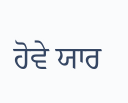ਹੋਵੇ ਯਾਰ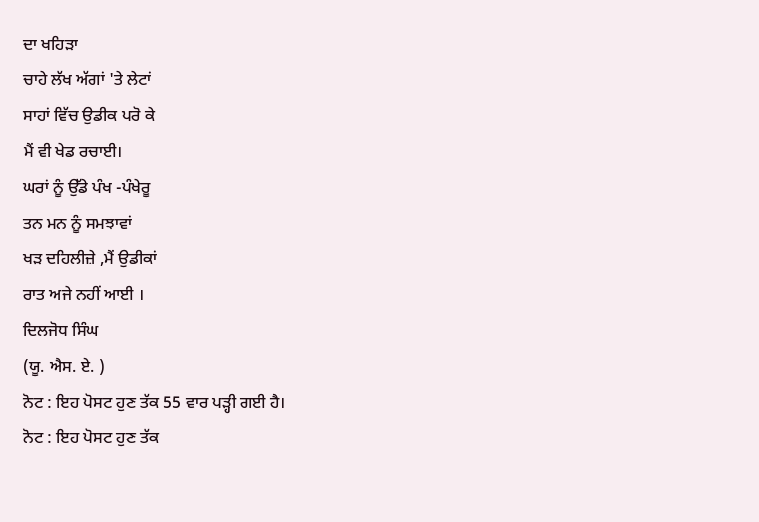ਦਾ ਖਹਿੜਾ
ਚਾਹੇ ਲੱਖ ਅੱਗਾਂ 'ਤੇ ਲੇਟਾਂ
ਸਾਹਾਂ ਵਿੱਚ ਉਡੀਕ ਪਰੋ ਕੇ
ਮੈਂ ਵੀ ਖੇਡ ਰਚਾਈ।
ਘਰਾਂ ਨੂੰ ਉੱਡੇ ਪੰਖ -ਪੰਖੇਰੂ
ਤਨ ਮਨ ਨੂੰ ਸਮਝਾਵਾਂ
ਖੜ ਦਹਿਲੀਜ਼ੇ ,ਮੈਂ ਉਡੀਕਾਂ
ਰਾਤ ਅਜੇ ਨਹੀਂ ਆਈ ।
ਦਿਲਜੋਧ ਸਿੰਘ
(ਯੂ. ਐਸ. ਏ. )
ਨੋਟ : ਇਹ ਪੋਸਟ ਹੁਣ ਤੱਕ 55 ਵਾਰ ਪੜ੍ਹੀ ਗਈ ਹੈ।
ਨੋਟ : ਇਹ ਪੋਸਟ ਹੁਣ ਤੱਕ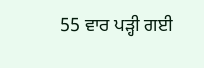55 ਵਾਰ ਪੜ੍ਹੀ ਗਈ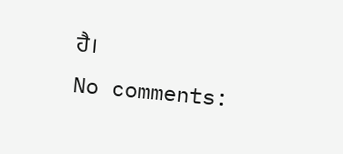ਹੈ।
No comments: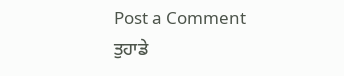Post a Comment
ਤੁਹਾਡੇ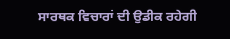ਸਾਰਥਕ ਵਿਚਾਰਾਂ ਦੀ ਉਡੀਕ ਰਹੇਗੀ